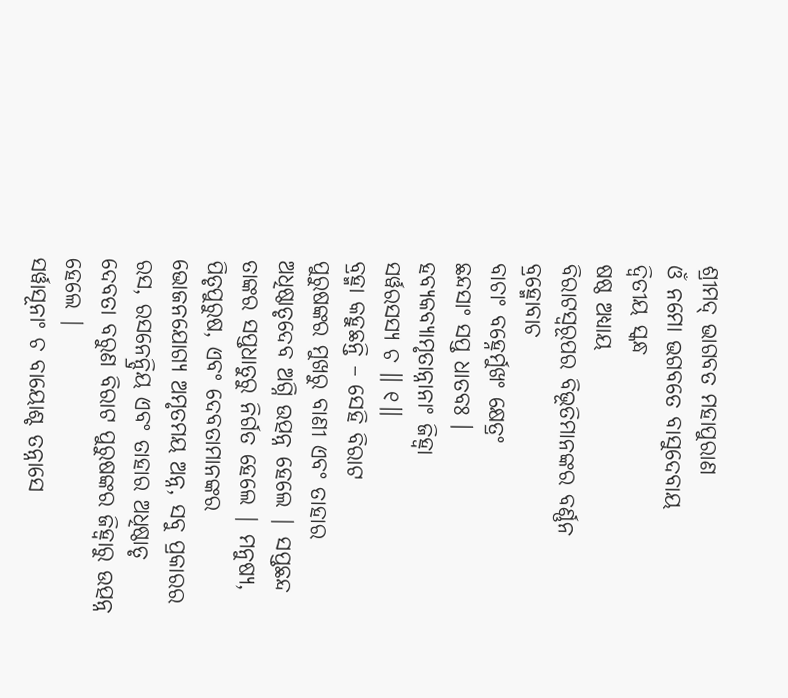ଶ୍ରୀମଦ୍ ଭାଗବତ ମହାପୁରାଣ
ଓଁ ନମୋ ଭଗବତେ ବାସୁଦେବାୟ
ଦ୍ବିତୀୟ ସ୍କନ୍ଧ
ଷଷ୍ଠ ଅଧ୍ୟାୟ
ବିରାଟସ୍ବରୂପର ବିଭୂତିମାନଙ୍କର ବର୍ଣ୍ଣନ
ବ୍ରହ୍ମୋବାଚ
ବାଚାଂ ବହ୍ନେର୍ମୁଖଂ କ୍ଷେତ୍ରଂ
ଛନ୍ଦସାଂ ସପ୍ତ ଧାତବଃ ।
ହବ୍ୟକବ୍ୟାମୃତାନ୍ନାନାଂ ଜିହ୍ୱା
ସର୍ୱରସସ୍ୟ ଚ ॥ ୧॥
ବ୍ରହ୍ମା କହୁଛନ୍ତି – ସେହି ବିରାଟ
ପୁରୁଷଙ୍କର ମୁଖରୁ ବାଣୀ ଏବଂ ତାହାର ଅଧିଷ୍ଠାତୃଦେବ ଅଗ୍ନି ଉତ୍ପନ୍ନ ହେଲେ | ସପ୍ତଛନ୍ଦ
ତାଙ୍କର ସପ୍ତଧାତୁରୁ ନିର୍ଗତ ହେଲେ | ମନୁଷ୍ୟ, ପିତୃପୁରୁଷ, ଏବଂ ଦେବତାମାନଙ୍କର ଭୋଜନଯୋଗ୍ୟ ଅମୃତମୟ ଅନ୍ନ, ସବୁ ପ୍ରକାରର ରସ, ରସନେନ୍ଦ୍ରିୟ ଏବଂ ତାହାର ଅଧିଷ୍ଠାତୃ
ଦେବତା ବରୁଣ ବିରାଟ ପୁରୁଷଙ୍କର ଜିହ୍ବାରୁ ଉତ୍ପନ୍ନ ହେଲେ |
ସର୍ୱାସୂନାଂ ଚ ବାୟୋଶ୍ଚ ତନ୍ନାସେ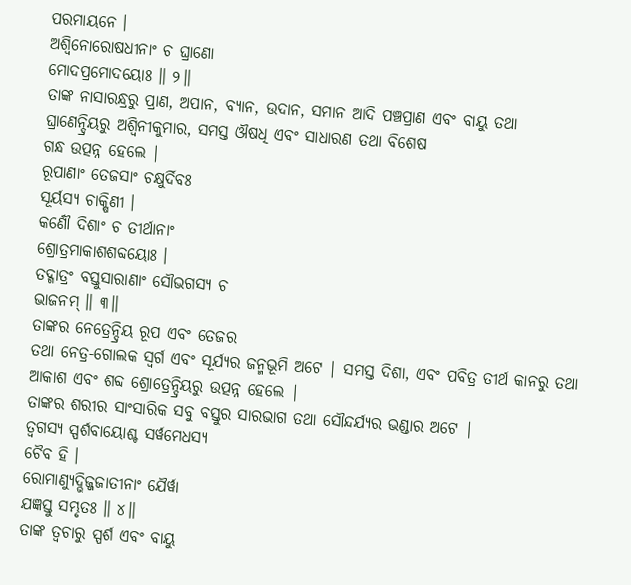ପରମାୟନେ ।
ଅଶ୍ୱିନୋରୋଷଧୀନାଂ ଚ ଘ୍ରାଣୋ
ମୋଦପ୍ରମୋଦୟୋଃ ॥ ୨॥
ତାଙ୍କ ନାସାରନ୍ଧ୍ରରୁ ପ୍ରାଣ, ଅପାନ, ବ୍ୟାନ, ଉଦାନ, ସମାନ ଆଦି ପଞ୍ଚପ୍ରାଣ ଏବଂ ବାୟୁ ତଥା
ଘ୍ରାଣେନ୍ଦ୍ରିୟରୁ ଅଶ୍ବିନୀକୁମାର, ସମସ୍ତ ଔଷଧି ଏବଂ ସାଧାରଣ ତଥା ବିଶେଷ
ଗନ୍ଧ ଉତ୍ପନ୍ନ ହେଲେ |
ରୂପାଣାଂ ତେଜସାଂ ଚକ୍ଷୁର୍ଦିବଃ
ସୂର୍ୟସ୍ୟ ଚାକ୍ଷିଣୀ ।
କର୍ଣୌ ଦିଶାଂ ଚ ତୀର୍ଥାନାଂ
ଶ୍ରୋତ୍ରମାକାଶଶବ୍ଦୟୋଃ ।
ତଦ୍ଗାତ୍ରଂ ବସ୍ତୁସାରାଣାଂ ସୌଭଗସ୍ୟ ଚ
ଭାଜନମ୍ ॥ ୩॥
ତାଙ୍କର ନେତ୍ରେନ୍ଦ୍ରିୟ ରୂପ ଏବଂ ତେଜର
ତଥା ନେତ୍ର-ଗୋଲକ ସ୍ବର୍ଗ ଏବଂ ସୂର୍ଯ୍ୟର ଜନ୍ମଭୂମି ଅଟେ | ସମସ୍ତ ଦିଶା, ଏବଂ ପବିତ୍ର ତୀର୍ଥ କାନରୁ ତଥା ଆକାଶ ଏବଂ ଶବ୍ଦ ଶ୍ରୋତ୍ରେନ୍ଦ୍ରିୟରୁ ଉତ୍ପନ୍ନ ହେଲେ |
ତାଙ୍କର ଶରୀର ସାଂସାରିକ ସବୁ ବସ୍ତୁର ସାରଭାଗ ତଥା ସୌନ୍ଦର୍ଯ୍ୟର ଭଣ୍ଡାର ଅଟେ |
ତ୍ୱଗସ୍ୟ ସ୍ପର୍ଶବାୟୋଶ୍ଚ ସର୍ୱମେଧସ୍ୟ
ଚୈବ ହି ।
ରୋମାଣ୍ୟୁଦ୍ଭିଜ୍ଜଜାତୀନାଂ ଯୈର୍ୱା
ଯଜ୍ଞସ୍ତୁ ସମ୍ଭୃତଃ ॥ ୪॥
ତାଙ୍କ ତ୍ବଚାରୁ ସ୍ପର୍ଶ ଏବଂ ବାୟୁ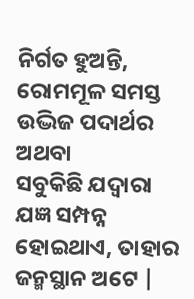ନିର୍ଗତ ହୁଅନ୍ତି, ରୋମମୂଳ ସମସ୍ତ ଉଦ୍ଭିଜ ପଦାର୍ଥର ଅଥବା
ସବୁକିଛି ଯଦ୍ବାରା ଯଜ୍ଞ ସମ୍ପନ୍ନ ହୋଇଥାଏ, ତାହାର ଜନ୍ମସ୍ଥାନ ଅଟେ |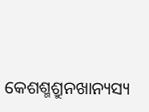କେଶଶ୍ମଶ୍ରୁନଖାନ୍ୟସ୍ୟ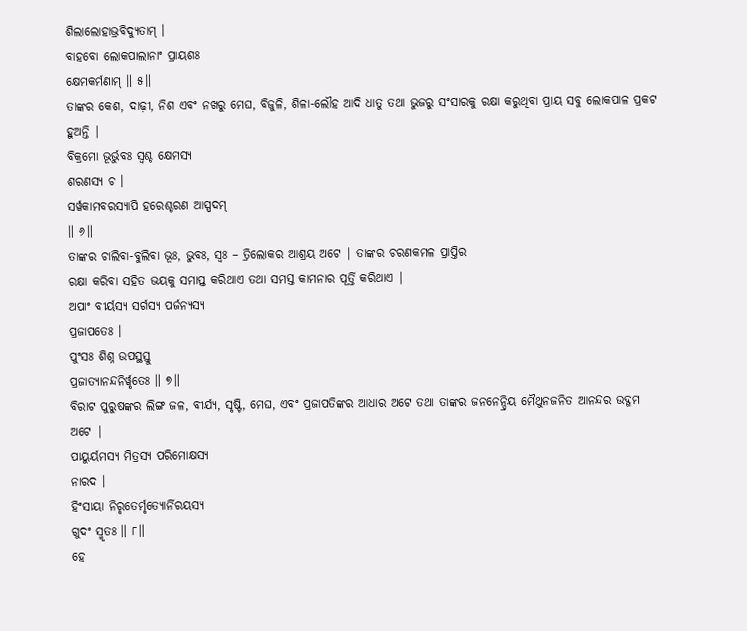ଶିଲାଲୋହାଭ୍ରବିଦ୍ୟୁତାମ୍ ।
ବାହବୋ ଲୋକପାଲାନାଂ ପ୍ରାୟଶଃ
କ୍ଷେମକର୍ମଣାମ୍ ॥ ୫॥
ତାଙ୍କର କେଶ, ଦାଢ଼ୀ, ନିଶ ଏବଂ ନଖରୁ ମେଘ, ବିଜୁଳି, ଶିଳା-ଲୌହ ଆଦି ଧାତୁ ତଥା ଭୁଜରୁ ସଂସାରକୁ ରକ୍ଷା କରୁଥିବା ପ୍ରାୟ ସବୁ ଲୋକପାଳ ପ୍ରକଟ
ହୁଅନ୍ତି |
ବିକ୍ରମୋ ଭୂର୍ଭୁବଃ ସ୍ୱଶ୍ଚ କ୍ଷେମସ୍ୟ
ଶରଣସ୍ୟ ଚ ।
ସର୍ୱକାମବରସ୍ୟାପି ହରେଶ୍ଚରଣ ଆସ୍ପଦମ୍
॥ ୬॥
ତାଙ୍କର ଚାଲିବା-ବୁଲିବା ଭୂଃ, ଭୁବଃ, ସ୍ବଃ – ତ୍ରିଲୋକର ଆଶ୍ରୟ ଅଟେ | ତାଙ୍କର ଚରଣକମଳ ପ୍ରାପ୍ତିର
ରକ୍ଷା କରିବା ସହିତ ଭୟକୁ ସମାପ୍ତ କରିଥାଏ ତଥା ସମସ୍ତ କାମନାର ପୂର୍ତ୍ତି କରିଥାଏ |
ଅପାଂ ବୀର୍ୟସ୍ୟ ସର୍ଗସ୍ୟ ପର୍ଜନ୍ୟସ୍ୟ
ପ୍ରଜାପତେଃ ।
ପୁଂସଃ ଶିଶ୍ନ ଉପସ୍ଥସ୍ତୁ
ପ୍ରଜାତ୍ୟାନନ୍ଦନିର୍ୱୃତେଃ ॥ ୭॥
ବିରାଟ ପୁରୁଷଙ୍କର ଲିଙ୍ଗ ଜଳ, ବୀର୍ଯ୍ୟ, ସୃଷ୍ଟି, ମେଘ, ଏବଂ ପ୍ରଜାପତିଙ୍କର ଆଧାର ଅଟେ ତଥା ତାଙ୍କର ଜନନେନ୍ଦ୍ରିୟ ମୈଥୁନଜନିତ ଆନନ୍ଦର ଉଦ୍ଗମ
ଅଟେ |
ପାୟୁର୍ୟମସ୍ୟ ମିତ୍ରସ୍ୟ ପରିମୋକ୍ଷସ୍ୟ
ନାରଦ ।
ହିଂସାୟା ନିରୃତେର୍ମୃତ୍ୟୋର୍ନିରୟସ୍ୟ
ଗୁଦଂ ସ୍ମୃତଃ ॥ ୮॥
ହେ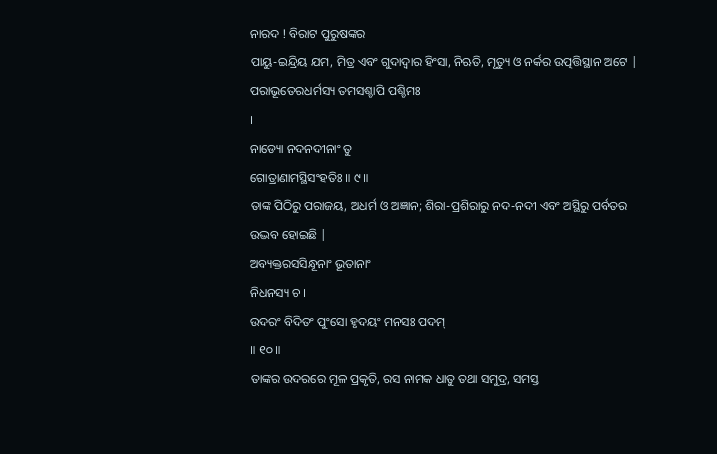ନାରଦ ! ବିରାଟ ପୁରୁଷଙ୍କର
ପାୟୁ-ଇନ୍ଦ୍ରିୟ ଯମ, ମିତ୍ର ଏବଂ ଗୁଦାଦ୍ବାର ହିଂସା, ନିଋତି, ମୃତ୍ୟୁ ଓ ନର୍କର ଉତ୍ପତ୍ତିସ୍ଥାନ ଅଟେ |
ପରାଭୂତେରଧର୍ମସ୍ୟ ତମସଶ୍ଚାପି ପଶ୍ଚିମଃ
।
ନାଡ୍ୟୋ ନଦନଦୀନାଂ ତୁ
ଗୋତ୍ରାଣାମସ୍ଥିସଂହତିଃ ॥ ୯॥
ତାଙ୍କ ପିଠିରୁ ପରାଜୟ, ଅଧର୍ମ ଓ ଅଜ୍ଞାନ; ଶିରା-ପ୍ରଶିରାରୁ ନଦ-ନଦୀ ଏବଂ ଅସ୍ଥିରୁ ପର୍ବତର ଉଦ୍ଭବ ହୋଇଛି |
ଅବ୍ୟକ୍ତରସସିନ୍ଧୂନାଂ ଭୂତାନାଂ
ନିଧନସ୍ୟ ଚ ।
ଉଦରଂ ବିଦିତଂ ପୁଂସୋ ହୃଦୟଂ ମନସଃ ପଦମ୍
॥ ୧୦॥
ତାଙ୍କର ଉଦରରେ ମୂଳ ପ୍ରକୃତି, ରସ ନାମକ ଧାତୁ ତଥା ସମୁଦ୍ର, ସମସ୍ତ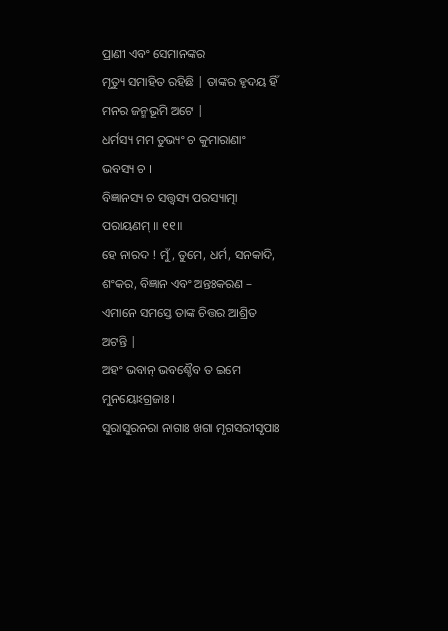ପ୍ରାଣୀ ଏବଂ ସେମାନଙ୍କର
ମୃତ୍ୟୁ ସମାହିତ ରହିଛି | ତାଙ୍କର ହୃଦୟ ହିଁ ମନର ଜନ୍ମଭୂମି ଅଟେ |
ଧର୍ମସ୍ୟ ମମ ତୁଭ୍ୟଂ ଚ କୁମାରାଣାଂ
ଭବସ୍ୟ ଚ ।
ବିଜ୍ଞାନସ୍ୟ ଚ ସତ୍ତ୍ୱସ୍ୟ ପରସ୍ୟାତ୍ମା
ପରାୟଣମ୍ ॥ ୧୧॥
ହେ ନାରଦ ! ମୁଁ, ତୁମେ, ଧର୍ମ, ସନକାଦି, ଶଂକର, ବିଜ୍ଞାନ ଏବଂ ଅନ୍ତଃକରଣ – ଏମାନେ ସମସ୍ତେ ତାଙ୍କ ଚିତ୍ତର ଆଶ୍ରିତ
ଅଟନ୍ତି |
ଅହଂ ଭବାନ୍ ଭବଶ୍ଚୈବ ତ ଇମେ
ମୁନୟୋଽଗ୍ରଜାଃ ।
ସୁରାସୁରନରା ନାଗାଃ ଖଗା ମୃଗସରୀସୃପାଃ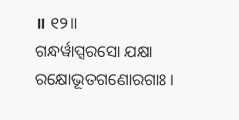॥ ୧୨॥
ଗନ୍ଧର୍ୱାପ୍ସରସୋ ଯକ୍ଷା
ରକ୍ଷୋଭୂତଗଣୋରଗାଃ ।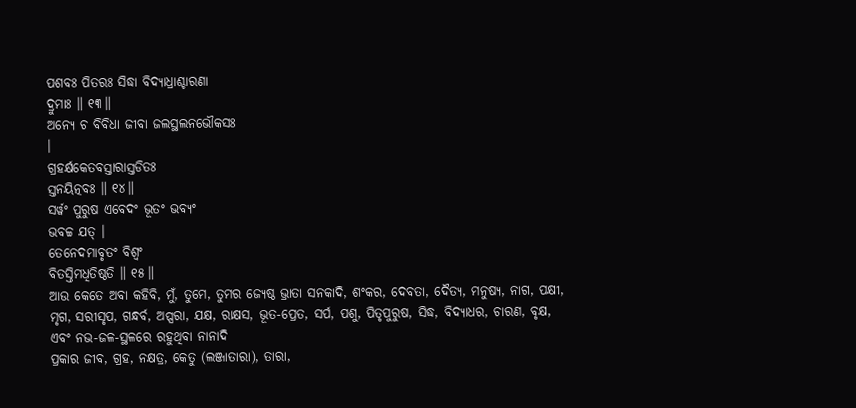ପଶବଃ ପିତରଃ ସିଦ୍ଧା ବିଦ୍ୟାଧ୍ରାଶ୍ଚାରଣା
ଦ୍ରୁମାଃ ॥ ୧୩॥
ଅନ୍ୟେ ଚ ବିବିଧା ଜୀବା ଜଲସ୍ଥଲନଭୌକସଃ
।
ଗ୍ରହର୍କ୍ଷକେତବସ୍ତାରାସ୍ତଡିତଃ
ସ୍ତନୟିତ୍ନବଃ ॥ ୧୪॥
ସର୍ୱଂ ପୁରୁଷ ଏବେଦଂ ଭୂତଂ ଭବ୍ୟଂ
ଭବଚ୍ଚ ଯତ୍ ।
ତେନେଦମାବୃତଂ ବିଶ୍ୱଂ
ବିତସ୍ତିମଧିତିଷ୍ଠତି ॥ ୧୫॥
ଆଉ କେତେ ଅବା କହିବି, ମୁଁ, ତୁମେ, ତୁମର ଜ୍ୟେଷ୍ଠ ଭ୍ରାତା ସନକାଦି, ଶଂକର, ଦେବତା, ଦୈତ୍ୟ, ମନୁଷ୍ୟ, ନାଗ, ପକ୍ଷୀ, ମୃଗ, ସରୀସୃପ, ଗନ୍ଧର୍ବ, ଅପ୍ସରା, ଯକ୍ଷ, ରାକ୍ଷସ, ଭୂତ-ପ୍ରେତ, ସର୍ପ, ପଶୁ, ପିତୃପୁରୁଷ, ସିଦ୍ଧ, ବିଦ୍ୟାଧର, ଚାରଣ, ବୃକ୍ଷ, ଏବଂ ନଭ-ଜଳ-ସ୍ଥଳରେ ରହୁଥିବା ନାନାଦି
ପ୍ରକାର ଜୀବ, ଗ୍ରହ, ନକ୍ଷତ୍ର, କେତୁ (ଲଞ୍ଜାତାରା), ତାରା,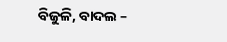ବିଜୁଳି, ବାଦଲ –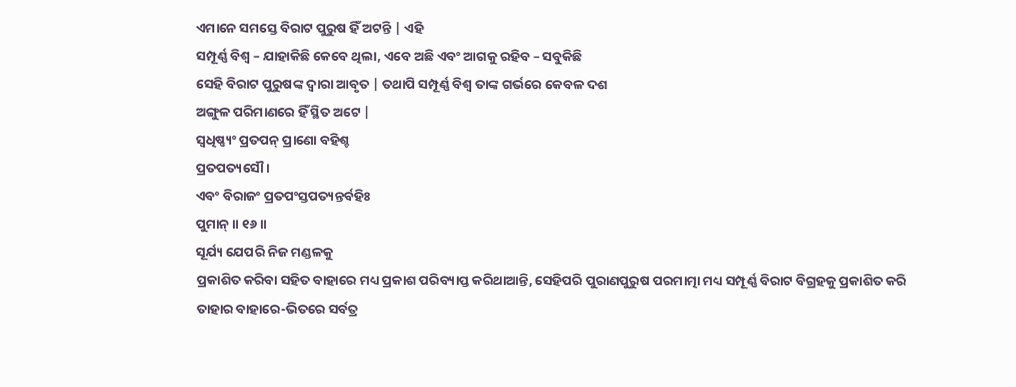ଏମାନେ ସମସ୍ତେ ବିରାଟ ପୁରୁଷ ହିଁ ଅଟନ୍ତି | ଏହି
ସମ୍ପୂର୍ଣ୍ଣ ବିଶ୍ବ – ଯାହାକିଛି କେବେ ଥିଲା, ଏବେ ଅଛି ଏବଂ ଆଗକୁ ରହିବ – ସବୁକିଛି
ସେହି ବିରାଟ ପୁରୁଷଙ୍କ ଦ୍ବାରା ଆବୃତ | ତଥାପି ସମ୍ପୂର୍ଣ୍ଣ ବିଶ୍ବ ତାଙ୍କ ଗର୍ଭରେ କେବଳ ଦଶ
ଅଙ୍ଗୁଳ ପରିମାଣରେ ହିଁ ସ୍ଥିତ ଅଟେ |
ସ୍ୱଧିଷ୍ଣ୍ୟଂ ପ୍ରତପନ୍ ପ୍ରାଣୋ ବହିଶ୍ଚ
ପ୍ରତପତ୍ୟସୌ ।
ଏବଂ ବିରାଜଂ ପ୍ରତପଂସ୍ତପତ୍ୟନ୍ତର୍ବହିଃ
ପୁମାନ୍ ॥ ୧୬॥
ସୂର୍ଯ୍ୟ ଯେପରି ନିଜ ମଣ୍ଡଳକୁ
ପ୍ରକାଶିତ କରିବା ସହିତ ବାହାରେ ମଧ୍ୟ ପ୍ରକାଶ ପରିବ୍ୟାପ୍ତ କରିଥାଆନ୍ତି, ସେହିପରି ପୁରାଣପୁରୁଷ ପରମାତ୍ମା ମଧ୍ୟ ସମ୍ପୂର୍ଣ୍ଣ ବିରାଟ ବିଗ୍ରହକୁ ପ୍ରକାଶିତ କରି
ତାହାର ବାହାରେ-ଭିତରେ ସର୍ବତ୍ର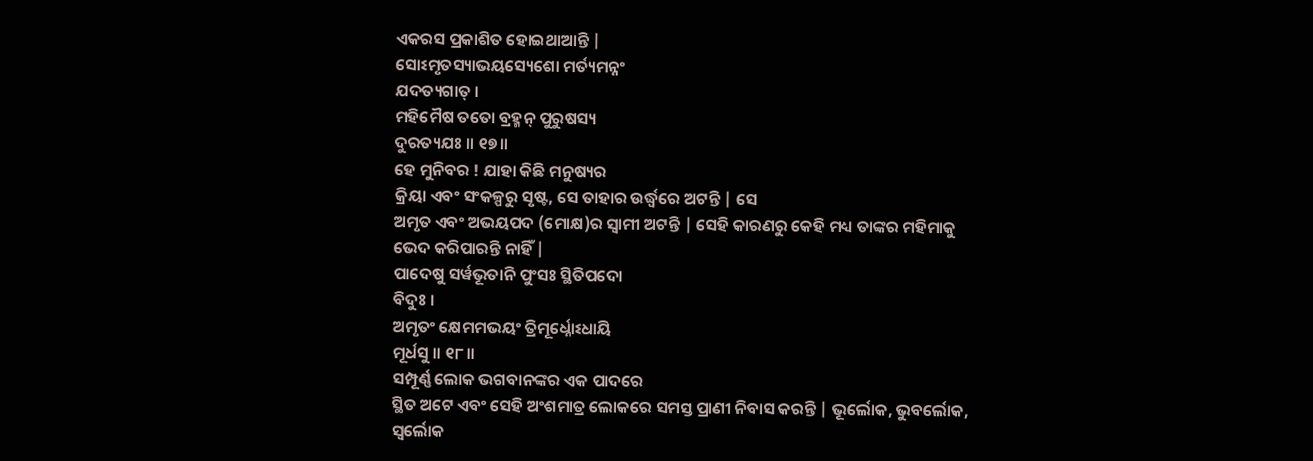ଏକରସ ପ୍ରକାଶିତ ହୋଇଥାଆନ୍ତି |
ସୋଽମୃତସ୍ୟାଭୟସ୍ୟେଶୋ ମର୍ତ୍ୟମନ୍ନଂ
ଯଦତ୍ୟଗାତ୍ ।
ମହିମୈଷ ତତୋ ବ୍ରହ୍ମନ୍ ପୁରୁଷସ୍ୟ
ଦୁରତ୍ୟଯଃ ॥ ୧୭॥
ହେ ମୁନିବର ! ଯାହା କିଛି ମନୁଷ୍ୟର
କ୍ରିୟା ଏବଂ ସଂକଳ୍ପରୁ ସୃଷ୍ଟ, ସେ ତାହାର ଉର୍ଦ୍ଧ୍ବରେ ଅଟନ୍ତି | ସେ
ଅମୃତ ଏବଂ ଅଭୟପଦ (ମୋକ୍ଷ)ର ସ୍ବାମୀ ଅଟନ୍ତି | ସେହି କାରଣରୁ କେହି ମଧ୍ୟ ତାଙ୍କର ମହିମାକୁ
ଭେଦ କରିପାରନ୍ତି ନାହିଁ |
ପାଦେଷୁ ସର୍ୱଭୂତାନି ପୁଂସଃ ସ୍ଥିତିପଦୋ
ବିଦୁଃ ।
ଅମୃତଂ କ୍ଷେମମଭୟଂ ତ୍ରିମୂର୍ଧ୍ନୋଽଧାୟି
ମୂର୍ଧସୁ ॥ ୧୮॥
ସମ୍ପୂର୍ଣ୍ଣ ଲୋକ ଭଗବାନଙ୍କର ଏକ ପାଦରେ
ସ୍ଥିତ ଅଟେ ଏବଂ ସେହି ଅଂଶମାତ୍ର ଲୋକରେ ସମସ୍ତ ପ୍ରାଣୀ ନିବାସ କରନ୍ତି | ଭୂର୍ଲୋକ, ଭୁବର୍ଲୋକ, ସ୍ବର୍ଲୋକ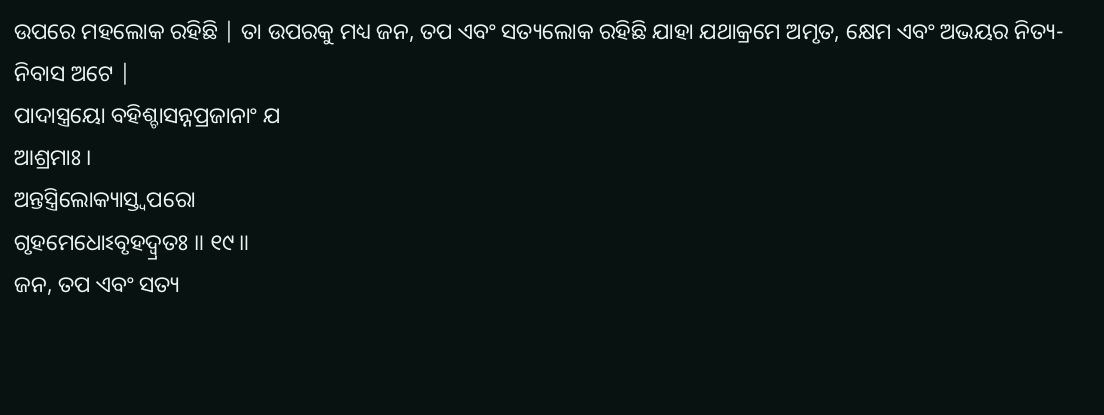ଉପରେ ମହଲୋକ ରହିଛି | ତା ଉପରକୁ ମଧ୍ୟ ଜନ, ତପ ଏବଂ ସତ୍ୟଲୋକ ରହିଛି ଯାହା ଯଥାକ୍ରମେ ଅମୃତ, କ୍ଷେମ ଏବଂ ଅଭୟର ନିତ୍ୟ-ନିବାସ ଅଟେ |
ପାଦାସ୍ତ୍ରୟୋ ବହିଶ୍ଚାସନ୍ନପ୍ରଜାନାଂ ଯ
ଆଶ୍ରମାଃ ।
ଅନ୍ତସ୍ତ୍ରିଲୋକ୍ୟାସ୍ତ୍ୱପରୋ
ଗୃହମେଧୋଽବୃହଦ୍ୱ୍ରତଃ ॥ ୧୯॥
ଜନ, ତପ ଏବଂ ସତ୍ୟ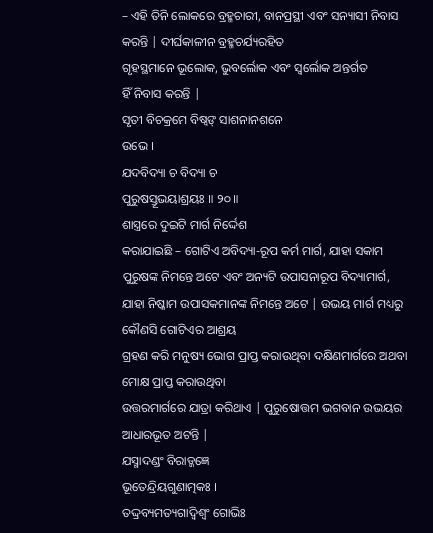– ଏହି ତିନି ଲୋକରେ ବ୍ରହ୍ମଚାରୀ, ବାନପ୍ରସ୍ଥୀ ଏବଂ ସନ୍ୟାସୀ ନିବାସ କରନ୍ତି | ଦୀର୍ଘକାଳୀନ ବ୍ରହ୍ମଚର୍ଯ୍ୟରହିତ
ଗୃହସ୍ଥମାନେ ଭୂଲୋକ, ଭୁବର୍ଲୋକ ଏବଂ ସ୍ବର୍ଲୋକ ଅନ୍ତର୍ଗତ
ହିଁ ନିବାସ କରନ୍ତି |
ସୃତୀ ବିଚକ୍ରମେ ବିଷ୍ୱଙ୍ ସାଶନାନଶନେ
ଉଭେ ।
ଯଦବିଦ୍ୟା ଚ ବିଦ୍ୟା ଚ
ପୁରୁଷସ୍ତୂଭୟାଶ୍ରୟଃ ॥ ୨୦॥
ଶାସ୍ତ୍ରରେ ଦୁଇଟି ମାର୍ଗ ନିର୍ଦ୍ଦେଶ
କରାଯାଇଛି – ଗୋଟିଏ ଅବିଦ୍ୟା-ରୂପ କର୍ମ ମାର୍ଗ, ଯାହା ସକାମ ପୁରୁଷଙ୍କ ନିମନ୍ତେ ଅଟେ ଏବଂ ଅନ୍ୟଟି ଉପାସନାରୂପ ବିଦ୍ୟାମାର୍ଗ, ଯାହା ନିଷ୍କାମ ଉପାସକମାନଙ୍କ ନିମନ୍ତେ ଅଟେ | ଉଭୟ ମାର୍ଗ ମଧ୍ୟରୁ କୌଣସି ଗୋଟିଏର ଆଶ୍ରୟ
ଗ୍ରହଣ କରି ମନୁଷ୍ୟ ଭୋଗ ପ୍ରାପ୍ତ କରାଉଥିବା ଦକ୍ଷିଣମାର୍ଗରେ ଅଥବା ମୋକ୍ଷ ପ୍ରାପ୍ତ କରାଉଥିବା
ଉତ୍ତରମାର୍ଗରେ ଯାତ୍ରା କରିଥାଏ | ପୁରୁଷୋତ୍ତମ ଭଗବାନ ଉଭୟର ଆଧାରଭୂତ ଅଟନ୍ତି |
ଯସ୍ମାଦଣ୍ଡଂ ବିରାଡ୍ଜଜ୍ଞେ
ଭୂତେନ୍ଦ୍ରିୟଗୁଣାତ୍ମକଃ ।
ତଦ୍ଦ୍ରବ୍ୟମତ୍ୟଗାଦ୍ୱିଶ୍ୱଂ ଗୋଭିଃ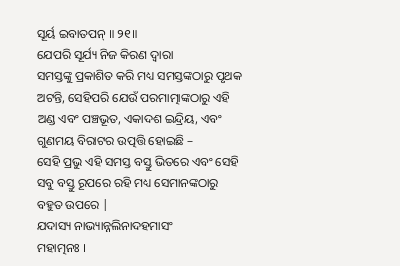ସୂର୍ୟ ଇବାତପନ୍ ॥ ୨୧॥
ଯେପରି ସୂର୍ଯ୍ୟ ନିଜ କିରଣ ଦ୍ବାରା
ସମସ୍ତଙ୍କୁ ପ୍ରକାଶିତ କରି ମଧ୍ୟ ସମସ୍ତଙ୍କଠାରୁ ପୃଥକ ଅଟନ୍ତି, ସେହିପରି ଯେଉଁ ପରମାତ୍ମାଙ୍କଠାରୁ ଏହି ଅଣ୍ଡ ଏବଂ ପଞ୍ଚଭୂତ, ଏକାଦଶ ଇନ୍ଦ୍ରିୟ, ଏବଂ ଗୁଣମୟ ବିରାଟର ଉତ୍ପତ୍ତି ହୋଇଛି –
ସେହି ପ୍ରଭୁ ଏହି ସମସ୍ତ ବସ୍ତୁ ଭିତରେ ଏବଂ ସେହି ସବୁ ବସ୍ତୁ ରୂପରେ ରହି ମଧ୍ୟ ସେମାନଙ୍କଠାରୁ
ବହୁତ ଉପରେ |
ଯଦାସ୍ୟ ନାଭ୍ୟାନ୍ନଲିନାଦହମାସଂ
ମହାତ୍ମନଃ ।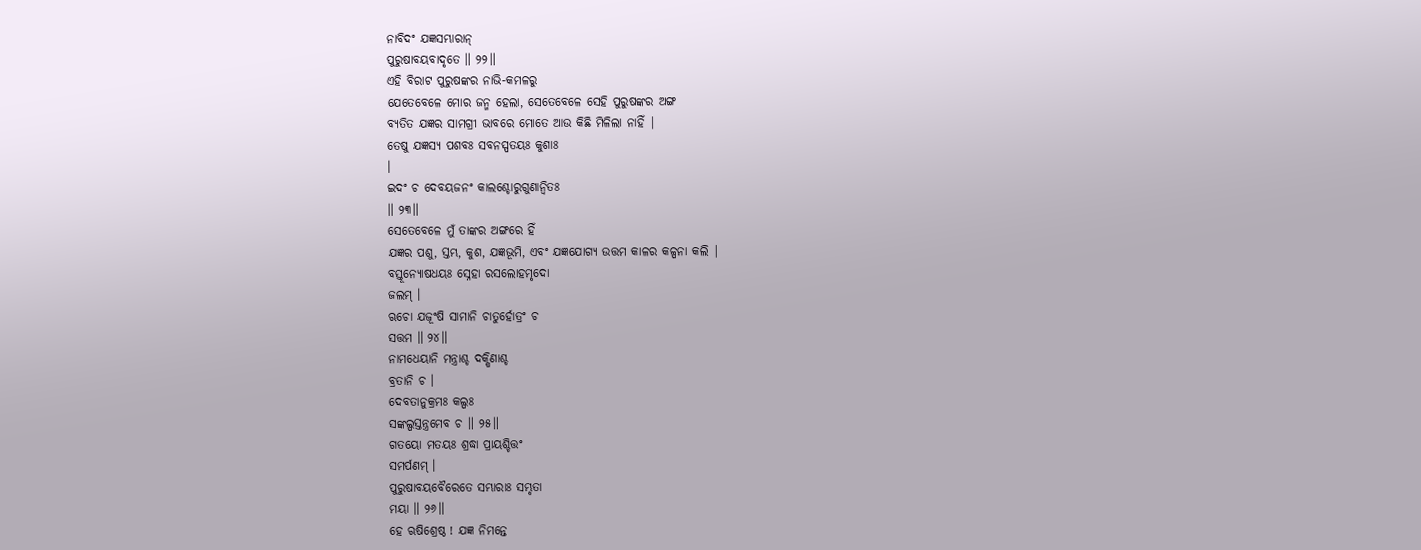ନାବିଦଂ ଯଜ୍ଞସମ୍ଭାରାନ୍
ପୁରୁଷାବୟବାଦୃତେ ॥ ୨୨॥
ଏହି ବିରାଟ ପୁରୁଷଙ୍କର ନାଭି-କମଳରୁ
ଯେତେବେଳେ ମୋର ଜନ୍ମ ହେଲା, ସେତେବେଳେ ସେହି ପୁରୁଷଙ୍କର ଅଙ୍ଗ
ବ୍ୟତିତ ଯଜ୍ଞର ସାମଗ୍ରୀ ଭାବରେ ମୋତେ ଆଉ କିଛି ମିଳିଲା ନାହିଁ |
ତେଷୁ ଯଜ୍ଞସ୍ୟ ପଶବଃ ସବନସ୍ପତୟଃ କୁଶାଃ
।
ଇଦଂ ଚ ଦେବୟଜନଂ କାଲଶ୍ଚୋରୁଗୁଣାନ୍ୱିତଃ
॥ ୨୩॥
ସେତେବେଳେ ମୁଁ ତାଙ୍କର ଅଙ୍ଗରେ ହିଁ
ଯଜ୍ଞର ପଶୁ, ସ୍ତମ୍ଭ, କୁଶ, ଯଜ୍ଞଭୂମି, ଏବଂ ଯଜ୍ଞଯୋଗ୍ୟ ଉତ୍ତମ କାଳର କଳ୍ପନା କଲି |
ବସ୍ତୂନ୍ୟୋଷଧୟଃ ସ୍ନେହା ରସଲୋହମୃଦୋ
ଜଲମ୍ ।
ଋଚୋ ଯଜୂଂଷି ସାମାନି ଚାତୁର୍ହୋତ୍ରଂ ଚ
ସତ୍ତମ ॥ ୨୪॥
ନାମଧେୟାନି ମନ୍ତ୍ରାଶ୍ଚ ଦକ୍ଷିଣାଶ୍ଚ
ବ୍ରତାନି ଚ ।
ଦେବତାନୁକ୍ରମଃ କଲ୍ପଃ
ସଙ୍କଲ୍ପସ୍ତନ୍ତ୍ରମେବ ଚ ॥ ୨୫॥
ଗତୟୋ ମତୟଃ ଶ୍ରଦ୍ଧା ପ୍ରାୟଶ୍ଚିତ୍ତଂ
ସମର୍ପଣମ୍ ।
ପୁରୁଷାବୟବୈରେତେ ସମ୍ଭାରାଃ ସମ୍ଭୃତା
ମୟା ॥ ୨୬॥
ହେ ଋଷିଶ୍ରେଷ୍ଠ ! ଯଜ୍ଞ ନିମନ୍ତେ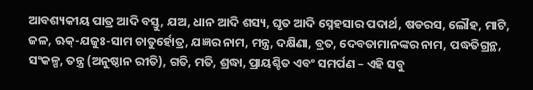ଆବଶ୍ୟକୀୟ ପାତ୍ର ଆଦି ବସ୍ତୁ, ଯଅ, ଧାନ ଆଦି ଶସ୍ୟ, ଘୃତ ଆଦି ସ୍ନେହସାର ପଦାର୍ଥ, ଷଡରସ, ଲୌହ, ମାଟି, ଜଳ, ଋକ୍-ଯଜୁଃ-ସାମ ଚାତୁର୍ହୋତ୍ର, ଯଜ୍ଞର ନାମ, ମନ୍ତ୍ର, ଦକ୍ଷିଣା, ବ୍ରତ, ଦେବତାମାନଙ୍କର ନାମ, ପଦ୍ଧତିଗ୍ରନ୍ଥ, ସଂକଳ୍ପ, ତନ୍ତ୍ର (ଅନୁଷ୍ଠାନ ରୀତି), ଗତି, ମତି, ଶ୍ରଦ୍ଧା, ପ୍ରାୟଶ୍ଚିତ ଏବଂ ସମର୍ପଣ – ଏହି ସବୁ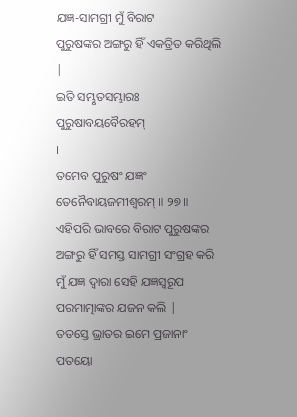ଯଜ୍ଞ-ସାମଗ୍ରୀ ମୁଁ ବିରାଟ
ପୁରୁଷଙ୍କର ଅଙ୍ଗରୁ ହିଁ ଏକତ୍ରିତ କରିଥିଲି |
ଇତି ସମ୍ଭୃତସମ୍ଭାରଃ ପୁରୁଷାବୟବୈରହମ୍
।
ତମେବ ପୁରୁଷଂ ଯଜ୍ଞଂ
ତେନୈବାୟଜମୀଶ୍ୱରମ୍ ॥ ୨୭॥
ଏହିପରି ଭାବରେ ବିରାଟ ପୁରୁଷଙ୍କର
ଅଙ୍ଗରୁ ହିଁ ସମସ୍ତ ସାମଗ୍ରୀ ସଂଗ୍ରହ କରି ମୁଁ ଯଜ୍ଞ ଦ୍ବାରା ସେହି ଯଜ୍ଞସ୍ବରୂପ
ପରମାତ୍ମାଙ୍କର ଯଜନ କଲି |
ତତସ୍ତେ ଭ୍ରାତର ଇମେ ପ୍ରଜାନାଂ ପତୟୋ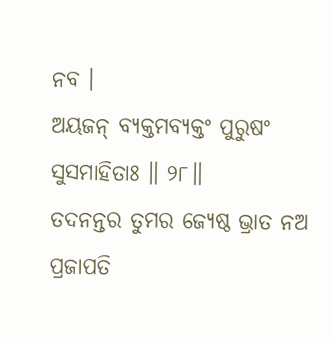ନବ ।
ଅୟଜନ୍ ବ୍ୟକ୍ତମବ୍ୟକ୍ତଂ ପୁରୁଷଂ
ସୁସମାହିତାଃ ॥ ୨୮॥
ତଦନନ୍ତର ତୁମର ଜ୍ୟେଷ୍ଠ ଭ୍ରାତ ନଅ
ପ୍ରଜାପତି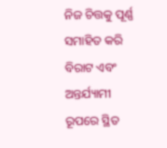ନିଜ ଚିତ୍ତକୁ ପୂର୍ଣ୍ଣ ସମାହିତ କରି ବିରାଟ ଏବଂ ଅନ୍ତର୍ଯ୍ୟାମୀ ରୂପରେ ସ୍ଥିତ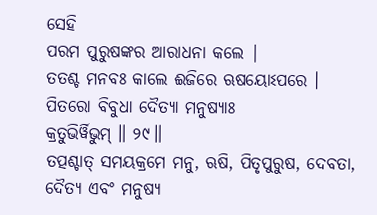ସେହି
ପରମ ପୁରୁଷଙ୍କର ଆରାଧନା କଲେ |
ତତଶ୍ଚ ମନବଃ କାଲେ ଈଜିରେ ଋଷୟୋଽପରେ ।
ପିତରୋ ବିବୁଧା ଦୈତ୍ୟା ମନୁଷ୍ୟାଃ
କ୍ରତୁଭିର୍ୱିଭୁମ୍ ॥ ୨୯॥
ତତ୍ପଶ୍ଚାତ୍ ସମୟକ୍ରମେ ମନୁ, ଋଷି, ପିତୃପୁରୁଷ, ଦେବତା, ଦୈତ୍ୟ ଏବଂ ମନୁଷ୍ୟ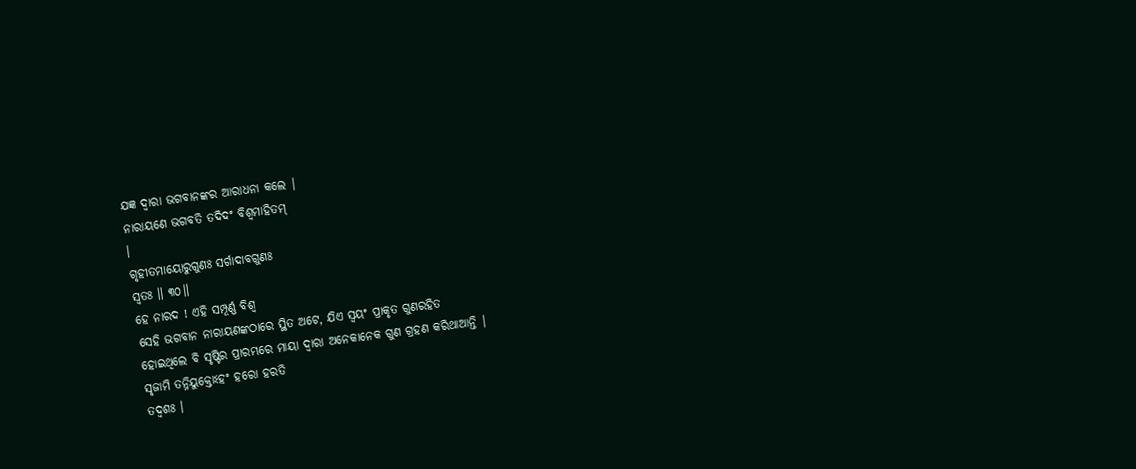ଯଜ୍ଞ ଦ୍ବାରା ଭଗବାନଙ୍କର ଆରାଧନା କଲେ |
ନାରାୟଣେ ଭଗବତି ତଦିଦଂ ବିଶ୍ୱମାହିତମ୍
।
ଗୃହୀତମାୟୋରୁଗୁଣଃ ସର୍ଗାଦାବଗୁଣଃ
ସ୍ୱତଃ ॥ ୩୦॥
ହେ ନାରଦ ! ଏହି ସମ୍ପୂର୍ଣ୍ଣ ବିଶ୍ବ
ସେହି ଭଗବାନ ନାରାୟଣଙ୍କଠାରେ ସ୍ଥିତ ଅଟେ, ଯିଏ ସ୍ବୟଂ ପ୍ରାକୃତ ଗୁଣରହିତ
ହୋଇଥିଲେ ବି ସୃଷ୍ଟିର ପ୍ରାରମ୍ଭରେ ମାୟା ଦ୍ବାରା ଅନେକାନେକ ଗୁଣ ଗ୍ରହଣ କରିଥାଆନ୍ତି |
ସୃଜାମି ତନ୍ନିୟୁକ୍ତୋଽହଂ ହରୋ ହରତି
ତଦ୍ୱଶଃ ।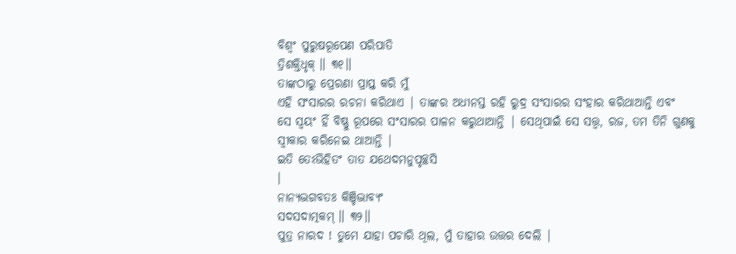ବିଶ୍ୱଂ ପୁରୁଷରୂପେଣ ପରିପାତି
ତ୍ରିଶକ୍ତିଧୃକ୍ ॥ ୩୧॥
ତାଙ୍କଠାରୁ ପ୍ରେରଣା ପ୍ରାପ୍ତ କରି ମୁଁ
ଏହି ସଂସାରର ରଚନା କରିଥାଏ | ତାଙ୍କର ଅଧୀନସ୍ତ ରହି ରୁଦ୍ର ସଂସାରର ସଂହାର କରିଥାଆନ୍ତି ଏବଂ
ସେ ସ୍ବୟଂ ହିଁ ବିଷ୍ଣୁ ରୂପରେ ସଂସାରର ପାଳନ କରୁଥାଆନ୍ତି | ସେଥିପାଇଁ ସେ ସତ୍ତ୍ବ, ରଜ, ତମ ତିନି ଗୁଣକୁ ସ୍ବୀକାର କରିନେଇ ଥାଆନ୍ତି |
ଇତି ତେଽଭିହିତଂ ତାତ ଯଥେଦମନୁପୃଚ୍ଛସି
।
ନାନ୍ୟଦ୍ଭଗବତଃ କିଞ୍ଚିଦ୍ଭାବ୍ୟଂ
ସଦସଦାତ୍ମକମ୍ ॥ ୩୨॥
ପୁତ୍ର ନାରଦ ! ତୁମେ ଯାହା ପଚାରି ଥିଲ, ମୁଁ ତାହାର ଉତ୍ତର ଦେଲି |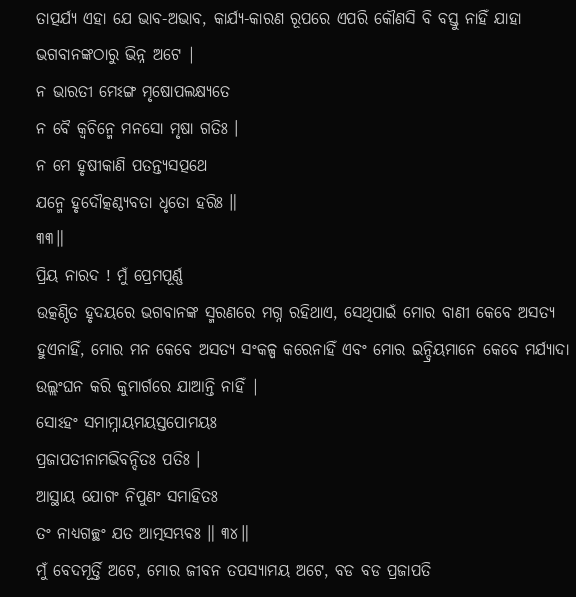ତାତ୍ପର୍ଯ୍ୟ ଏହା ଯେ ଭାବ-ଅଭାବ, କାର୍ଯ୍ୟ-କାରଣ ରୂପରେ ଏପରି କୌଣସି ବି ବସ୍ତୁ ନାହିଁ ଯାହା ଭଗବାନଙ୍କଠାରୁ ଭିନ୍ନ ଅଟେ |
ନ ଭାରତୀ ମେଽଙ୍ଗ ମୃଷୋପଲକ୍ଷ୍ୟତେ
ନ ବୈ କ୍ୱଚିନ୍ମେ ମନସୋ ମୃଷା ଗତିଃ ।
ନ ମେ ହୃଷୀକାଣି ପତନ୍ତ୍ୟସତ୍ପଥେ
ଯନ୍ମେ ହୃଦୌତ୍କଣ୍ଠ୍ୟବତା ଧୃତୋ ହରିଃ ॥
୩୩॥
ପ୍ରିୟ ନାରଦ ! ମୁଁ ପ୍ରେମପୂର୍ଣ୍ଣ
ଉତ୍କଣ୍ଠିତ ହୃଦୟରେ ଭଗବାନଙ୍କ ସ୍ମରଣରେ ମଗ୍ନ ରହିଥାଏ, ସେଥିପାଇଁ ମୋର ବାଣୀ କେବେ ଅସତ୍ୟ ହୁଏନାହିଁ, ମୋର ମନ କେବେ ଅସତ୍ୟ ସଂକଳ୍ପ କରେନାହିଁ ଏବଂ ମୋର ଇନ୍ଦ୍ରିୟମାନେ କେବେ ମର୍ଯ୍ୟାଦା
ଉଲ୍ଲଂଘନ କରି କୁମାର୍ଗରେ ଯାଆନ୍ତି ନାହିଁ |
ସୋଽହଂ ସମାମ୍ନାୟମୟସ୍ତପୋମୟଃ
ପ୍ରଜାପତୀନାମଭିବନ୍ଦିତଃ ପତିଃ ।
ଆସ୍ଥାୟ ଯୋଗଂ ନିପୁଣଂ ସମାହିତଃ
ତଂ ନାଧ୍ୟଗଚ୍ଛଂ ଯତ ଆତ୍ମସମ୍ଭବଃ ॥ ୩୪॥
ମୁଁ ବେଦମୂର୍ତ୍ତି ଅଟେ, ମୋର ଜୀବନ ତପସ୍ୟାମୟ ଅଟେ, ବଡ ବଡ ପ୍ରଜାପତି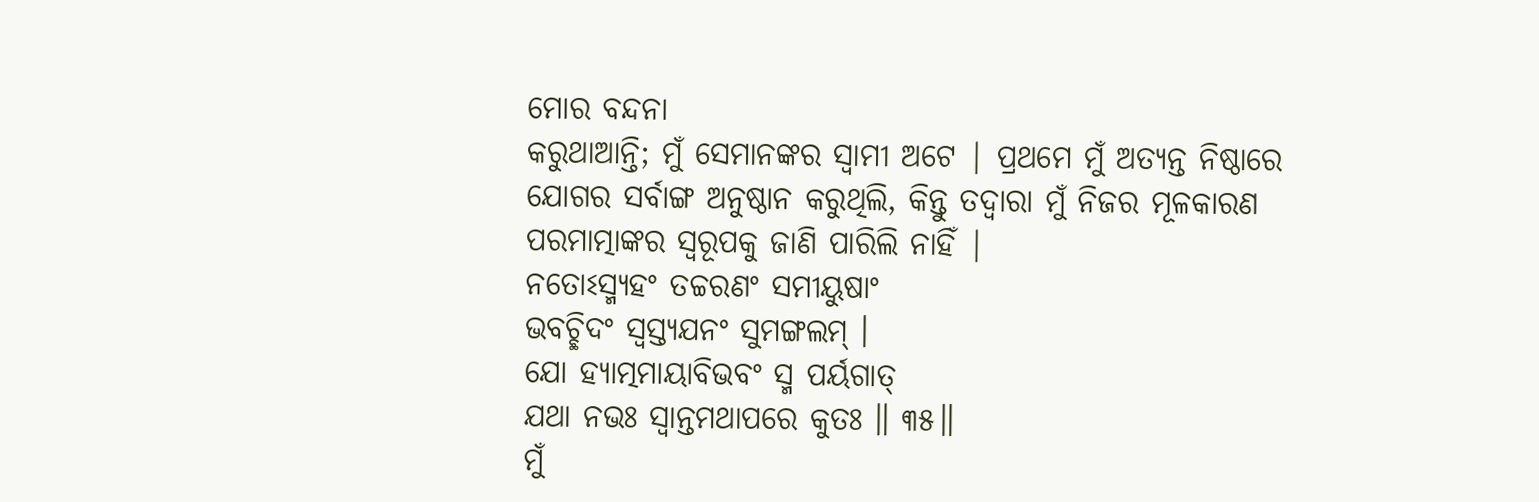ମୋର ବନ୍ଦନା
କରୁଥାଆନ୍ତି; ମୁଁ ସେମାନଙ୍କର ସ୍ବାମୀ ଅଟେ | ପ୍ରଥମେ ମୁଁ ଅତ୍ୟନ୍ତ ନିଷ୍ଠାରେ
ଯୋଗର ସର୍ବାଙ୍ଗ ଅନୁଷ୍ଠାନ କରୁଥିଲି, କିନ୍ତୁ ତଦ୍ବାରା ମୁଁ ନିଜର ମୂଳକାରଣ
ପରମାତ୍ମାଙ୍କର ସ୍ଵରୂପକୁ ଜାଣି ପାରିଲି ନାହିଁ |
ନତୋଽସ୍ମ୍ୟହଂ ତଚ୍ଚରଣଂ ସମୀୟୁଷାଂ
ଭବଚ୍ଛିଦଂ ସ୍ୱସ୍ତ୍ୟଯନଂ ସୁମଙ୍ଗଲମ୍ ।
ଯୋ ହ୍ୟାତ୍ମମାୟାବିଭବଂ ସ୍ମ ପର୍ୟଗାତ୍
ଯଥା ନଭଃ ସ୍ୱାନ୍ତମଥାପରେ କୁତଃ ॥ ୩୫॥
ମୁଁ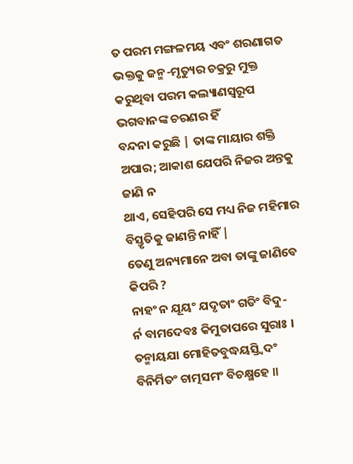ତ ପରମ ମଙ୍ଗଳମୟ ଏବଂ ଶରଣାଗତ
ଭକ୍ତକୁ ଜନ୍ମ-ମୃତ୍ୟୁର ଚକ୍ରରୁ ମୁକ୍ତ କରୁଥିବା ପରମ କଲ୍ୟାଣସ୍ବରୂପ ଭଗବାନଙ୍କ ଚରଣର ହିଁ
ବନ୍ଦନା କରୁଛି | ତାଙ୍କ ମାୟାର ଶକ୍ତି ଅପାର; ଆକାଶ ଯେପରି ନିଜର ଅନ୍ତକୁ ଜାଣି ନ
ଥାଏ, ସେହିପରି ସେ ମଧ୍ୟ ନିଜ ମହିମାର ବିସ୍ତୃତିକୁ ଜାଣନ୍ତି ନାହିଁ |
ତେଣୁ ଅନ୍ୟମାନେ ଅବା ତାଙ୍କୁ ଜାଣିବେ କିପରି ?
ନାହଂ ନ ଯୂୟଂ ଯଦୃତାଂ ଗତିଂ ବିଦୁ-
ର୍ନ ବାମଦେବଃ କିମୁତାପରେ ସୁରାଃ ।
ତନ୍ମାୟଯା ମୋହିତବୁଦ୍ଧୟସ୍ତ୍ୱିଦଂ
ବିନିର୍ମିତଂ ଚାତ୍ମସମଂ ବିଚକ୍ଷ୍ମହେ ॥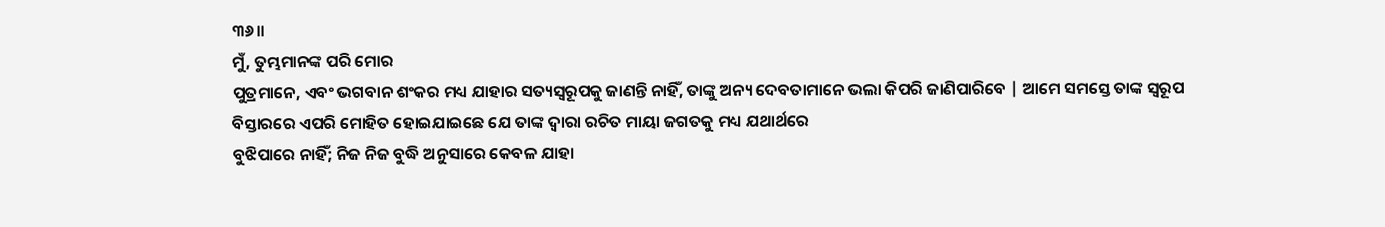୩୬॥
ମୁଁ, ତୁମ୍ଭମାନଙ୍କ ପରି ମୋର
ପୁତ୍ରମାନେ, ଏବଂ ଭଗବାନ ଶଂକର ମଧ୍ୟ ଯାହାର ସତ୍ୟସ୍ଵରୂପକୁ ଜାଣନ୍ତି ନାହିଁ, ତାଙ୍କୁ ଅନ୍ୟ ଦେବତାମାନେ ଭଲା କିପରି ଜାଣିପାରିବେ | ଆମେ ସମସ୍ତେ ତାଙ୍କ ସ୍ବରୂପ
ବିସ୍ତାରରେ ଏପରି ମୋହିତ ହୋଇଯାଇଛେ ଯେ ତାଙ୍କ ଦ୍ବାରା ରଚିତ ମାୟା ଜଗତକୁ ମଧ୍ୟ ଯଥାର୍ଥରେ
ବୁଝିପାରେ ନାହିଁ; ନିଜ ନିଜ ବୁଦ୍ଧି ଅନୁସାରେ କେବଳ ଯାହା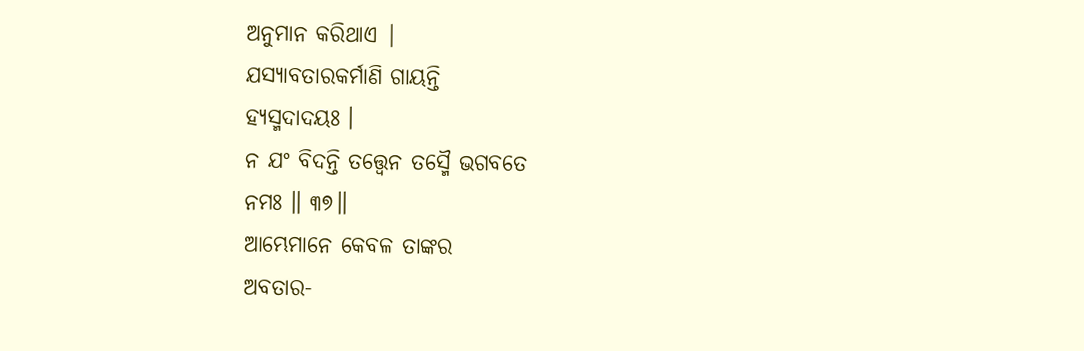ଅନୁମାନ କରିଥାଏ |
ଯସ୍ୟାବତାରକର୍ମାଣି ଗାୟନ୍ତି
ହ୍ୟସ୍ମଦାଦୟଃ ।
ନ ଯଂ ବିଦନ୍ତି ତତ୍ତ୍ୱେନ ତସ୍ମୈ ଭଗବତେ
ନମଃ ॥ ୩୭॥
ଆମ୍ଭେମାନେ କେବଳ ତାଙ୍କର
ଅବତାର-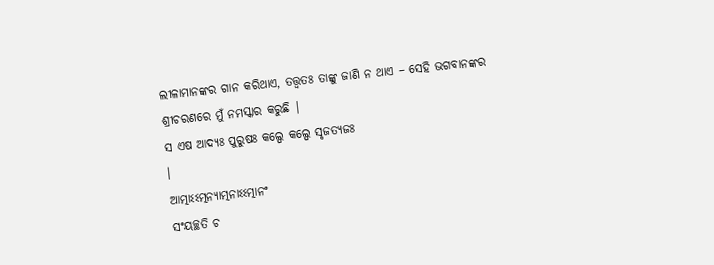ଲୀଳାମାନଙ୍କର ଗାନ କରିଥାଏ, ତତ୍ତ୍ବତଃ ତାଙ୍କୁ ଜାଣି ନ ଥାଏ – ସେହି ଭଗବାନଙ୍କର ଶ୍ରୀଚରଣରେ ମୁଁ ନମସ୍କାର କରୁଛି |
ସ ଏଷ ଆଦ୍ୟଃ ପୁରୁଷଃ କଲ୍ପେ କଲ୍ପେ ସୃଜତ୍ୟଜଃ
।
ଆତ୍ମାଽଽତ୍ମନ୍ୟାତ୍ମନାଽଽତ୍ମାନଂ
ସଂୟଚ୍ଛତି ଚ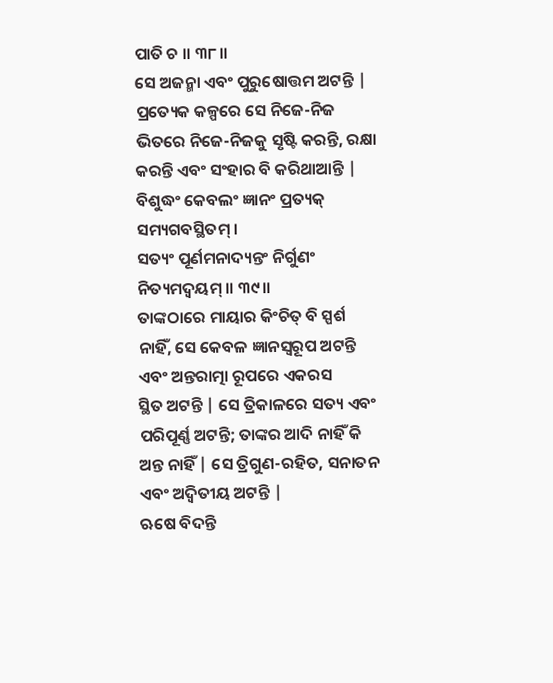ପାତି ଚ ॥ ୩୮॥
ସେ ଅଜନ୍ମା ଏବଂ ପୁରୁଷୋତ୍ତମ ଅଟନ୍ତି |
ପ୍ରତ୍ୟେକ କଳ୍ପରେ ସେ ନିଜେ-ନିଜ ଭିତରେ ନିଜେ-ନିଜକୁ ସୃଷ୍ଟି କରନ୍ତି, ରକ୍ଷା କରନ୍ତି ଏବଂ ସଂହାର ବି କରିଥାଆନ୍ତି |
ବିଶୁଦ୍ଧଂ କେବଲଂ ଜ୍ଞାନଂ ପ୍ରତ୍ୟକ୍
ସମ୍ୟଗବସ୍ଥିତମ୍ ।
ସତ୍ୟଂ ପୂର୍ଣମନାଦ୍ୟନ୍ତଂ ନିର୍ଗୁଣଂ
ନିତ୍ୟମଦ୍ୱୟମ୍ ॥ ୩୯॥
ତାଙ୍କଠାରେ ମାୟାର କିଂଚିତ୍ ବି ସ୍ପର୍ଶ
ନାହିଁ, ସେ କେବଳ ଜ୍ଞାନସ୍ବରୂପ ଅଟନ୍ତି ଏବଂ ଅନ୍ତରାତ୍ମା ରୂପରେ ଏକରସ
ସ୍ଥିତ ଅଟନ୍ତି | ସେ ତ୍ରିକାଳରେ ସତ୍ୟ ଏବଂ ପରିପୂର୍ଣ୍ଣ ଅଟନ୍ତି; ତାଙ୍କର ଆଦି ନାହିଁ କି ଅନ୍ତ ନାହିଁ | ସେ ତ୍ରିଗୁଣ-ରହିତ, ସନାତନ ଏବଂ ଅଦ୍ବିତୀୟ ଅଟନ୍ତି |
ଋଷେ ବିଦନ୍ତି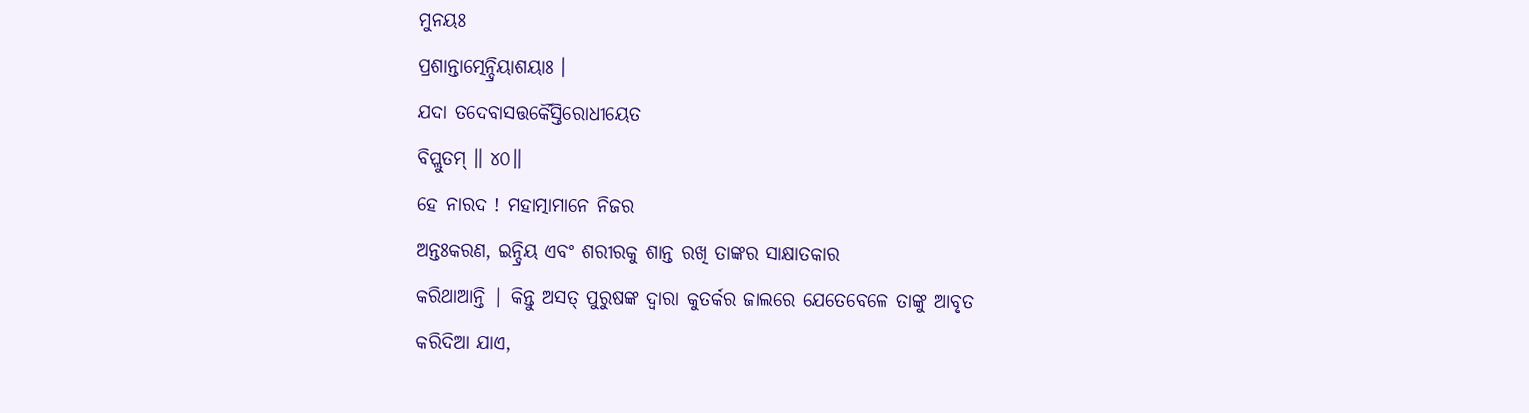ମୁନୟଃ
ପ୍ରଶାନ୍ତାତ୍ମେନ୍ଦ୍ରିୟାଶୟାଃ ।
ଯଦା ତଦେବାସତ୍ତର୍କୈସ୍ତିରୋଧୀୟେତ
ବିପ୍ଲୁତମ୍ ॥ ୪୦॥
ହେ ନାରଦ ! ମହାତ୍ମାମାନେ ନିଜର
ଅନ୍ତଃକରଣ, ଇନ୍ଦ୍ରିୟ ଏବଂ ଶରୀରକୁ ଶାନ୍ତ ରଖି ତାଙ୍କର ସାକ୍ଷାତକାର
କରିଥାଆନ୍ତି | କିନ୍ତୁ ଅସତ୍ ପୁରୁଷଙ୍କ ଦ୍ବାରା କୁତର୍କର ଜାଲରେ ଯେତେବେଳେ ତାଙ୍କୁ ଆବୃତ
କରିଦିଆ ଯାଏ,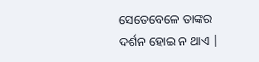ସେତେବେଳେ ତାଙ୍କର ଦର୍ଶନ ହୋଇ ନ ଥାଏ |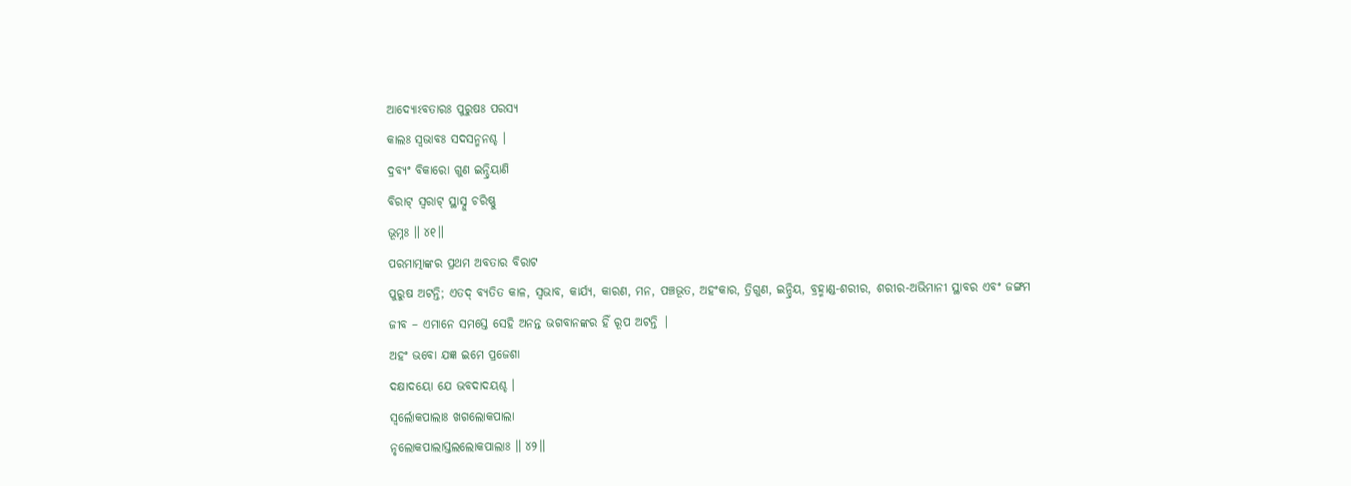ଆଦ୍ୟୋଽବତାରଃ ପୁରୁଷଃ ପରସ୍ୟ
କାଲଃ ସ୍ୱଭାବଃ ସଦସନ୍ମନଶ୍ଚ ।
ଦ୍ରବ୍ୟଂ ବିକାରୋ ଗୁଣ ଇନ୍ଦ୍ରିୟାଣି
ବିରାଟ୍ ସ୍ୱରାଟ୍ ସ୍ଥାସ୍ନୁ ଚରିଷ୍ଣୁ
ଭୂମ୍ନଃ ॥ ୪୧॥
ପରମାତ୍ମାଙ୍କର ପ୍ରଥମ ଅବତାର ବିରାଟ
ପୁରୁଷ ଅଟନ୍ତି; ଏତଦ୍ ବ୍ୟତିତ କାଳ, ସ୍ବଭାବ, କାର୍ଯ୍ୟ, କାରଣ, ମନ, ପଞ୍ଚଭୂତ, ଅହଂକାର, ତ୍ରିଗୁଣ, ଇନ୍ଦ୍ରିୟ, ବ୍ରହ୍ମାଣ୍ଡ-ଶରୀର, ଶରୀର-ଅଭିମାନୀ ସ୍ଥାବର ଏବଂ ଜଙ୍ଗମ
ଜୀବ – ଏମାନେ ସମସ୍ତେ ସେହି ଅନନ୍ତ ଭଗବାନଙ୍କର ହିଁ ରୂପ ଅଟନ୍ତି |
ଅହଂ ଭବୋ ଯଜ୍ଞ ଇମେ ପ୍ରଜେଶା
ଦକ୍ଷାଦୟୋ ଯେ ଭବଦାଦୟଶ୍ଚ ।
ସ୍ୱର୍ଲୋକପାଲାଃ ଖଗଲୋକପାଲା
ନୃଲୋକପାଲାସ୍ତଲଲୋକପାଲାଃ ॥ ୪୨॥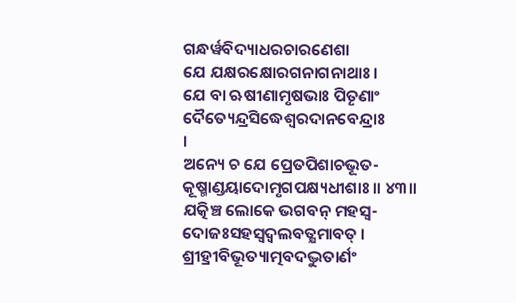ଗନ୍ଧର୍ୱବିଦ୍ୟାଧରଚାରଣେଶା
ଯେ ଯକ୍ଷରକ୍ଷୋରଗନାଗନାଥାଃ ।
ଯେ ବା ଋଷୀଣାମୃଷଭାଃ ପିତୄଣାଂ
ଦୈତ୍ୟେନ୍ଦ୍ରସିଦ୍ଧେଶ୍ୱରଦାନବେନ୍ଦ୍ରାଃ
।
ଅନ୍ୟେ ଚ ଯେ ପ୍ରେତପିଶାଚଭୂତ-
କୂଷ୍ମାଣ୍ଡୟାଦୋମୃଗପକ୍ଷ୍ୟଧୀଶାଃ ॥ ୪୩॥
ଯତ୍କିଞ୍ଚ ଲୋକେ ଭଗବନ୍ ମହସ୍ୱ-
ଦୋଜଃସହସ୍ୱଦ୍ବଲବତ୍କ୍ଷମାବତ୍ ।
ଶ୍ରୀହ୍ରୀବିଭୂତ୍ୟାତ୍ମବଦଦ୍ଭୁତାର୍ଣଂ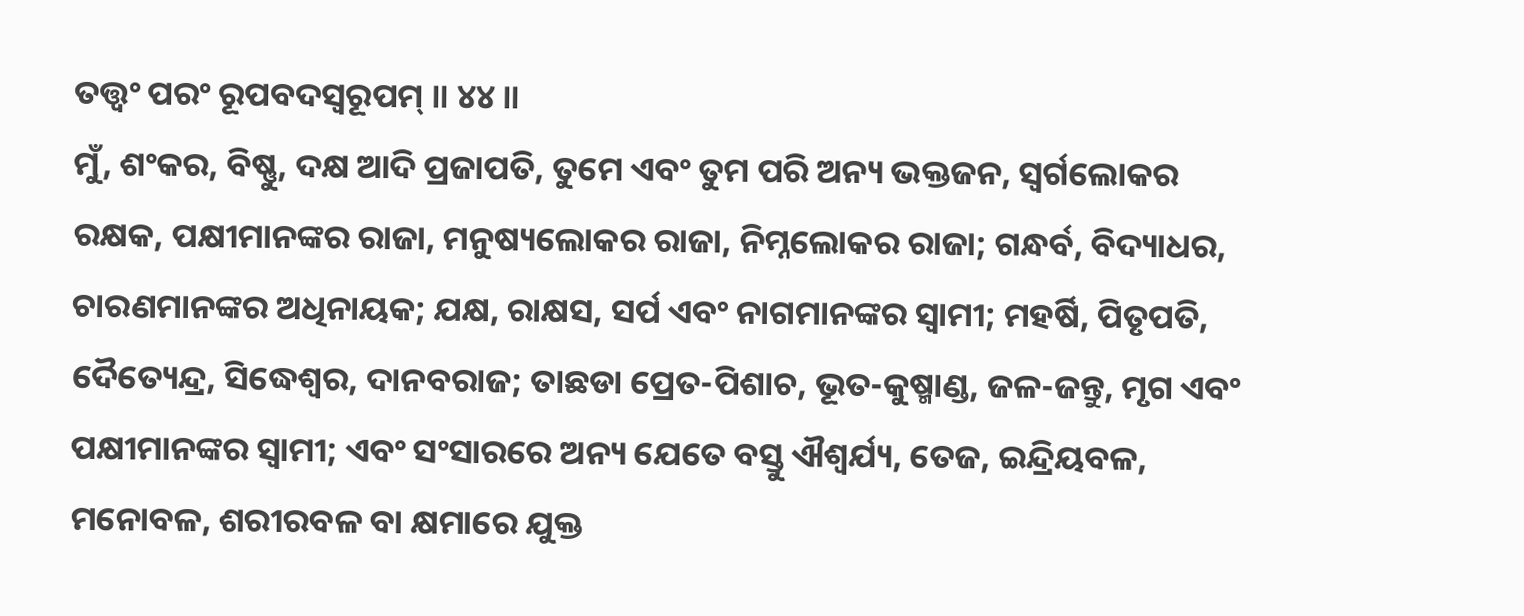ତତ୍ତ୍ୱଂ ପରଂ ରୂପବଦସ୍ୱରୂପମ୍ ॥ ୪୪॥
ମୁଁ, ଶଂକର, ବିଷ୍ଣୁ, ଦକ୍ଷ ଆଦି ପ୍ରଜାପତି, ତୁମେ ଏବଂ ତୁମ ପରି ଅନ୍ୟ ଭକ୍ତଜନ, ସ୍ବର୍ଗଲୋକର ରକ୍ଷକ, ପକ୍ଷୀମାନଙ୍କର ରାଜା, ମନୁଷ୍ୟଲୋକର ରାଜା, ନିମ୍ନଲୋକର ରାଜା; ଗନ୍ଧର୍ବ, ବିଦ୍ୟାଧର, ଚାରଣମାନଙ୍କର ଅଧିନାୟକ; ଯକ୍ଷ, ରାକ୍ଷସ, ସର୍ପ ଏବଂ ନାଗମାନଙ୍କର ସ୍ବାମୀ; ମହର୍ଷି, ପିତୃପତି, ଦୈତ୍ୟେନ୍ଦ୍ର, ସିଦ୍ଧେଶ୍ବର, ଦାନବରାଜ; ତାଛଡା ପ୍ରେତ-ପିଶାଚ, ଭୂତ-କୁଷ୍ମାଣ୍ଡ, ଜଳ-ଜନ୍ତୁ, ମୃଗ ଏବଂ ପକ୍ଷୀମାନଙ୍କର ସ୍ବାମୀ; ଏବଂ ସଂସାରରେ ଅନ୍ୟ ଯେତେ ବସ୍ତୁ ଐଶ୍ବର୍ଯ୍ୟ, ତେଜ, ଇନ୍ଦ୍ରିୟବଳ, ମନୋବଳ, ଶରୀରବଳ ବା କ୍ଷମାରେ ଯୁକ୍ତ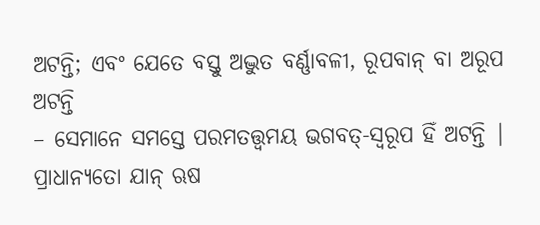ଅଟନ୍ତି; ଏବଂ ଯେତେ ବସ୍ତୁ ଅଦ୍ଭୁତ ବର୍ଣ୍ଣାବଳୀ, ରୂପବାନ୍ ବା ଅରୂପ ଅଟନ୍ତି
– ସେମାନେ ସମସ୍ତେ ପରମତତ୍ତ୍ବମୟ ଭଗବତ୍-ସ୍ବରୂପ ହିଁ ଅଟନ୍ତି |
ପ୍ରାଧାନ୍ୟତୋ ଯାନ୍ ଋଷ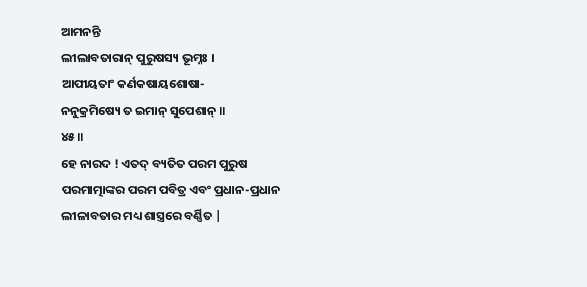ଆମନନ୍ତି
ଲୀଲାବତାରାନ୍ ପୁରୁଷସ୍ୟ ଭୂମ୍ନଃ ।
ଆପୀୟତାଂ କର୍ଣକଷାୟଶୋଷା-
ନନୁକ୍ରମିଷ୍ୟେ ତ ଇମାନ୍ ସୁପେଶାନ୍ ॥
୪୫॥
ହେ ନାରଦ ! ଏତଦ୍ ବ୍ୟତିତ ପରମ ପୁରୁଷ
ପରମାତ୍ମାଙ୍କର ପରମ ପବିତ୍ର ଏବଂ ପ୍ରଧାନ-ପ୍ରଧାନ ଲୀଳାବତାର ମଧ୍ୟ ଶାସ୍ତ୍ରରେ ବର୍ଣ୍ଣିତ |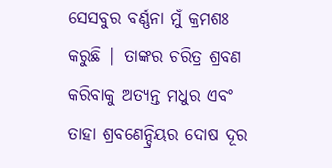ସେସବୁର ବର୍ଣ୍ଣନା ମୁଁ କ୍ରମଶଃ କରୁଛି | ତାଙ୍କର ଚରିତ୍ର ଶ୍ରବଣ କରିବାକୁ ଅତ୍ୟନ୍ତ ମଧୁର ଏବଂ
ତାହା ଶ୍ରବଣେନ୍ଦ୍ରିୟର ଦୋଷ ଦୂର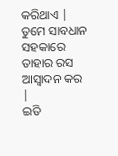କରିଥାଏ | ତୁମେ ସାବଧାନ ସହକାରେ ତାହାର ରସ ଆସ୍ବାଦନ କର |
ଇତି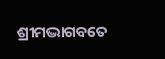ଶ୍ରୀମଦ୍ଭାଗବତେ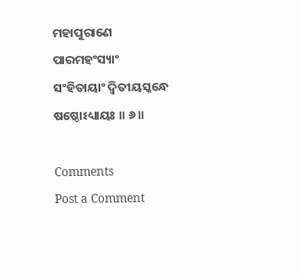ମହାପୁରାଣେ
ପାରମହଂସ୍ୟାଂ
ସଂହିତାୟାଂ ଦ୍ୱିତୀୟସ୍କନ୍ଧେ
ଷଷ୍ଠୋଽଧ୍ୟାୟଃ ॥ ୬॥

Comments
Post a Comment